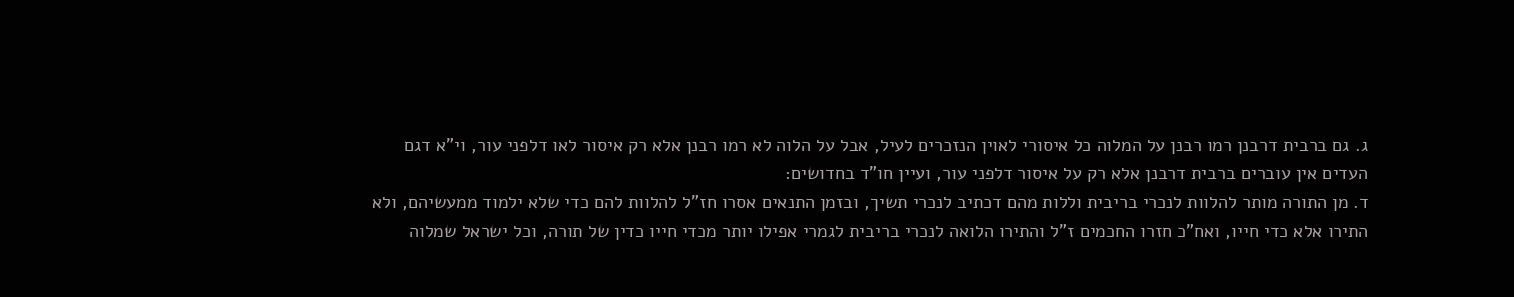ג. גם ברבית דרבנן רמו רבנן על המלוה כל איסורי לאוין הנזכרים לעיל, אבל על הלוה לא רמו רבנן אלא רק איסור לאו דלפני עור, וי"א דגם העדים אין עוברים ברבית דרבנן אלא רק על איסור דלפני עור, ועיין חו"ד בחדושים:
ד. מן התורה מותר להלוות לנכרי בריבית וללות מהם דכתיב לנכרי תשיך, ובזמן התנאים אסרו חז"ל להלוות להם כדי שלא ילמוד ממעשיהם, ולא התירו אלא כדי חייו, ואח"כ חזרו החכמים ז"ל והתירו הלואה לנכרי בריבית לגמרי אפילו יותר מכדי חייו כדין של תורה, וכל ישראל שמלוה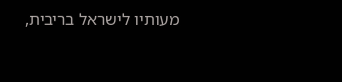מעותיו לישראל בריבית,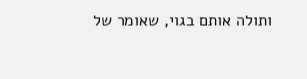ותולה אותם בגוי, שאומר של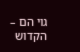גוי הם – הקדוש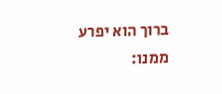ברוך הוא יפרע ממנו: